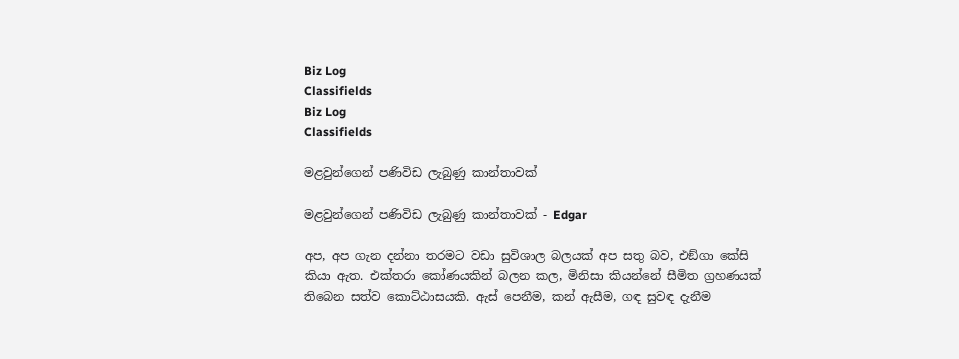Biz Log
Classifields
Biz Log
Classifields

මළවුන්ගෙන් පණිවිඩ ලැබුණු කාන්තාවක්

මළවුන්ගෙන් පණිවිඩ ලැබුණු කාන්තාවක් - Edgar

අප, අප ගැන දන්නා තරමට වඩා සුවිශාල බලයක් අප සතු බව, එඞ්ගා කේසි කියා ඇත. එක්තරා කෝණයකින් බලන කල, මිනිසා කියන්නේ සීමිත ග්‍රහණයක් තිබෙන සත්ව කොට්ඨාසයකි. ඇස් පෙනීම, කන් ඇසීම, ගඳ සුවඳ දැනීම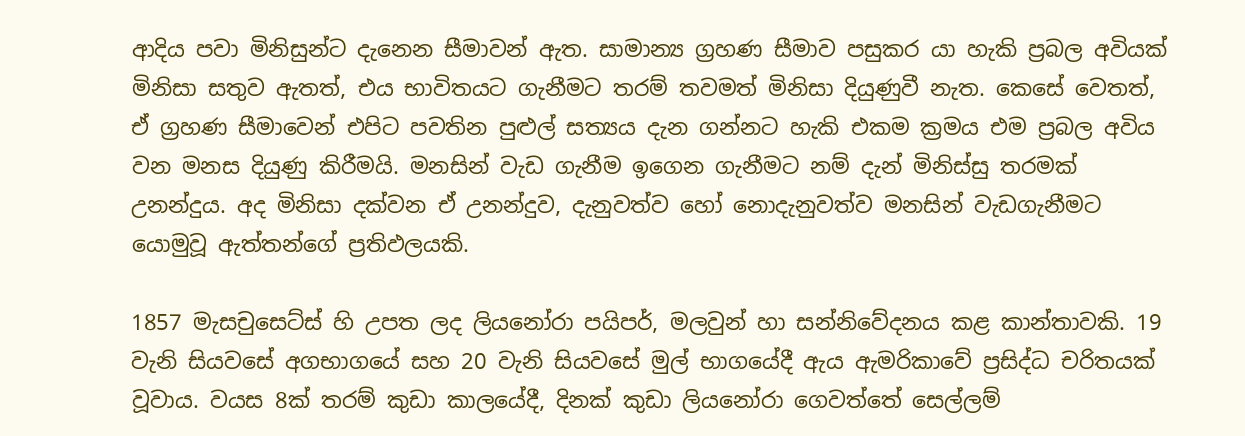ආදිය පවා මිනිසුන්ට දැනෙන සීමාවන් ඇත. සාමාන්‍ය ග්‍රහණ සීමාව පසුකර යා හැකි ප්‍රබල අවියක් මිනිසා සතුව ඇතත්, එය භාවිතයට ගැනීමට තරම් තවමත් මිනිසා දියුණුවී නැත. කෙසේ වෙතත්, ඒ ග්‍රහණ සීමාවෙන් එපිට පවතින පුළුල් සත්‍යය දැන ගන්නට හැකි එකම ක්‍රමය එම ප්‍රබල අවිය වන මනස දියුණු කිරීමයි. මනසින් වැඩ ගැනීම ඉගෙන ගැනීමට නම් දැන් මිනිස්සු තරමක් උනන්දුය. අද මිනිසා දක්වන ඒ උනන්දුව, දැනුවත්ව හෝ නොදැනුවත්ව මනසින් වැඩගැනීමට යොමුවූ ඇත්තන්ගේ ප්‍රතිඵලයකි.

1857 මැසචුසෙට්ස් හි උපත ලද ලියනෝරා පයිපර්, මලවුන් හා සන්නිවේදනය කළ කාන්තාවකි. 19 වැනි සියවසේ අගභාගයේ සහ 20 වැනි සියවසේ මුල් භාගයේදී ඇය ඇමරිකාවේ ප්‍රසිද්ධ චරිතයක් වූවාය. වයස 8ක් තරම් කුඩා කාලයේදී, දිනක් කුඩා ලියනෝරා ගෙවත්තේ සෙල්ලම්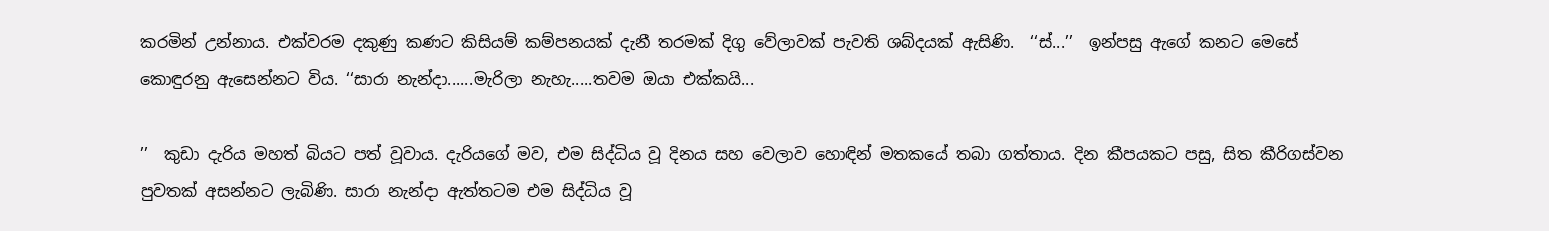කරමින් උන්නාය. එක්වරම දකුණු කණට කිසියම් කම්පනයක් දැනී තරමක් දිගු වේලාවක් පැවති ශබ්දයක් ඇසිණි.  ‘‘ස්...’’  ඉන්පසු ඇගේ කනට මෙසේ කොඳුරනු ඇසෙන්නට විය. ‘‘සාරා නැන්දා......මැරිලා නැහැ.....තවම ඔයා එක්කයි...

’’  කුඩා දැරිය මහත් බියට පත් වූවාය. දැරියගේ මව, එම සිද්ධිය වූ දිනය සහ වෙලාව හොඳින් මතකයේ තබා ගත්තාය. දින කීපයකට පසු, සිත කීරිගස්වන පුවතක් අසන්නට ලැබිණි. සාරා නැන්දා ඇත්තටම එම සිද්ධිය වූ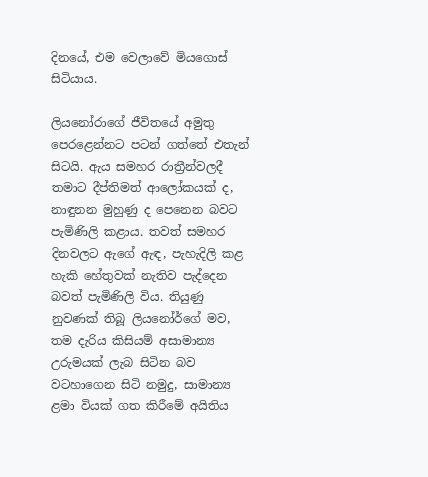දිනයේ, එම වෙලාවේ මියගොස් සිටියාය.

ලියනෝරාගේ ජීවිතයේ අමුතු පෙරළෙන්නට පටන් ගත්තේ එතැන් සිටයි. ඇය සමහර රාත්‍රීන්වලදී තමාට දීප්තිමත් ආලෝකයක් ද, නාඳුනන මුහුණු ද පෙනෙන බවට පැමිණිලි කළාය. තවත් සමහර දිනවලට ඇගේ ඇඳ, පැහැදිලි කළ හැකි හේතුවක් නැතිව පැද්දෙන බවත් පැමිණිලි විය. තියුණු නුවණක් තිබූ ලියනෝර්ගේ මව, තම දැරිය කිසියම් අසාමාන්‍ය උරුමයක් ලැබ සිටින බව වටහාගෙන සිටි නමුදු, සාමාන්‍ය ළමා වියක් ගත කිරීමේ අයිතිය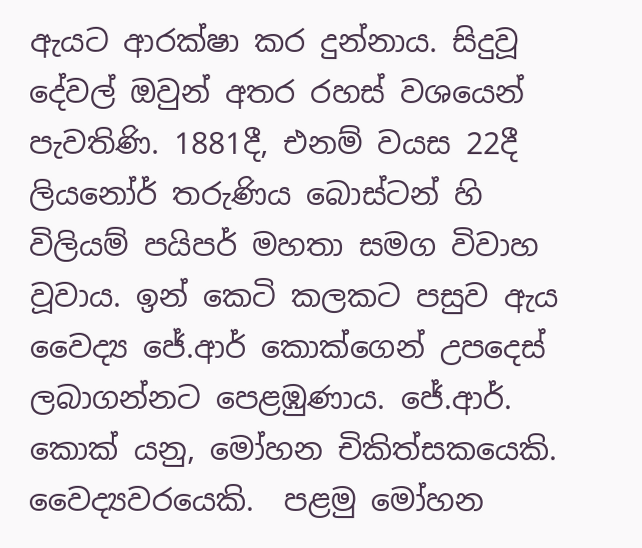ඇයට ආරක්ෂා කර දුන්නාය. සිදුවූ දේවල් ඔවුන් අතර රහස් වශයෙන් පැවතිණි. 1881දී, එනම් වයස 22දී ලියනෝර් තරුණිය බොස්ටන් හි විලියම් පයිපර් මහතා සමග විවාහ වූවාය. ඉන් කෙටි කලකට පසුව ඇය වෛද්‍ය ජේ.ආර් කොක්ගෙන් උපදෙස් ලබාගන්නට පෙළඹුණාය. ජේ.ආර්. කොක් යනු, මෝහන චිකිත්සකයෙකි. වෛද්‍යවරයෙකි.  පළමු මෝහන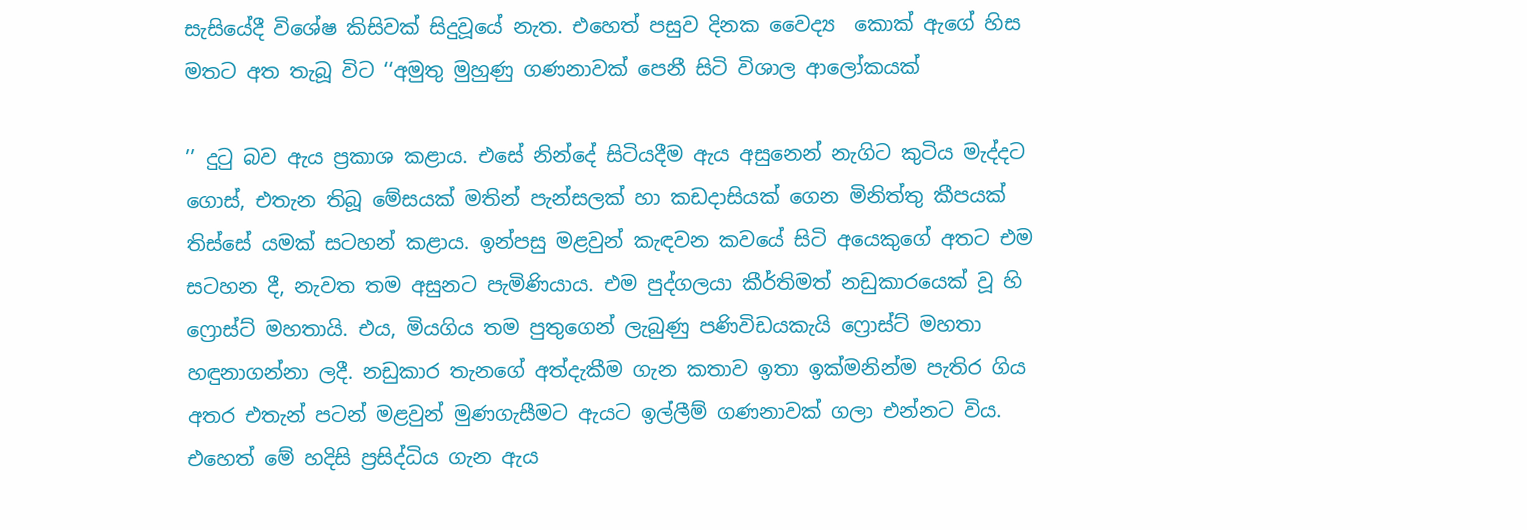සැසියේදී විශේෂ කිසිවක් සිදුවූයේ නැත. එහෙත් පසුව දිනක වෛද්‍ය  කොක් ඇගේ හිස මතට අත තැබූ විට ‘‘අමුතු මුහුණු ගණනාවක් පෙනී සිටි විශාල ආලෝකයක්

’’ දුටු බව ඇය ප්‍රකාශ කළාය. එසේ නින්දේ සිටියදීම ඇය අසුනෙන් නැගිට කුටිය මැද්දට ගොස්, එතැන තිබූ මේසයක් මතින් පැන්සලක් හා කඩදාසියක් ගෙන මිනිත්තු කීපයක් තිස්සේ යමක් සටහන් කළාය. ඉන්පසු මළවුන් කැඳවන කවයේ සිටි අයෙකුගේ අතට එම සටහන දී, නැවත තම අසුනට පැමිණියාය. එම පුද්ගලයා කීර්තිමත් නඩුකාරයෙක් වූ හි ෆ්‍රොස්ට් මහතායි. එය, මියගිය තම පුතුගෙන් ලැබුණු පණිවිඩයකැයි ෆ්‍රොස්ට් මහතා හඳුනාගන්නා ලදී. නඩුකාර තැනගේ අත්දැකීම ගැන කතාව ඉතා ඉක්මනින්ම පැතිර ගිය අතර එතැන් පටන් මළවුන් මුණගැසීමට ඇයට ඉල්ලීම් ගණනාවක් ගලා එන්නට විය. එහෙත් මේ හදිසි ප්‍රසිද්ධිය ගැන ඇය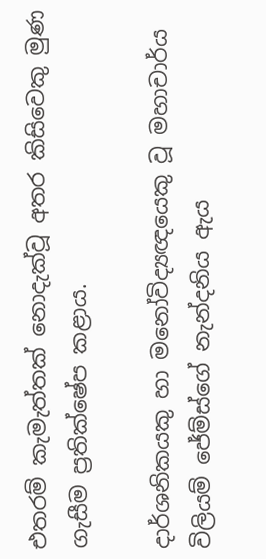එතරම් කැමැත්තක් නොදැක්වූ අතර කිසිවෙකු මුණ ගැසීම ප්‍රතික්ෂේප කළාය.

දාර්ශනිකයකු හා මනෝවිද්‍යඥයෙකු වූ මහාචාර්ය විලියම් ජේම්ස්ගේ නැන්දනිය ඇය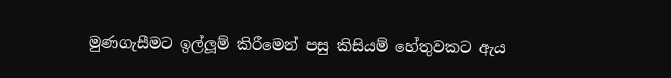මුණගැසීමට ඉල්ලූම් කිරීමෙන් පසු කිසියම් හේතුවකට ඇය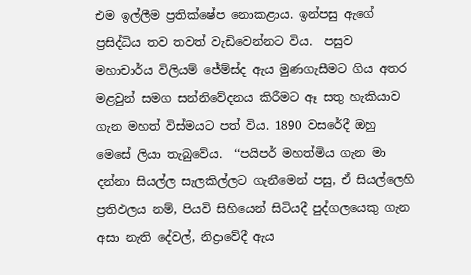එම ඉල්ලීම ප්‍රතික්ෂේප නොකළාය. ඉන්පසු ඇගේ ප්‍රසිද්ධිය තව තවත් වැඩිවෙන්නට විය.  පසුව මහාචාර්ය විලියම් ජේම්ස්ද ඇය මුණගැසීමට ගිය අතර මළවුන් සමග සන්නිවේදනය කිරීමට ඈ සතු හැකියාව ගැන මහත් විස්මයට පත් විය. 1890 වසරේදී ඔහු මෙසේ ලියා තැබුවේය.  ‘‘පයිපර් මහත්මිය ගැන මා දන්නා සියල්ල සැලකිල්ලට ගැනීමෙන් පසු, ඒ සියල්ලෙහි ප්‍රතිඵලය නම්, පියවි සිහියෙන් සිටියදී පුද්ගලයෙකු ගැන අසා නැති දේවල්, නිද්‍රාවේදී ඇය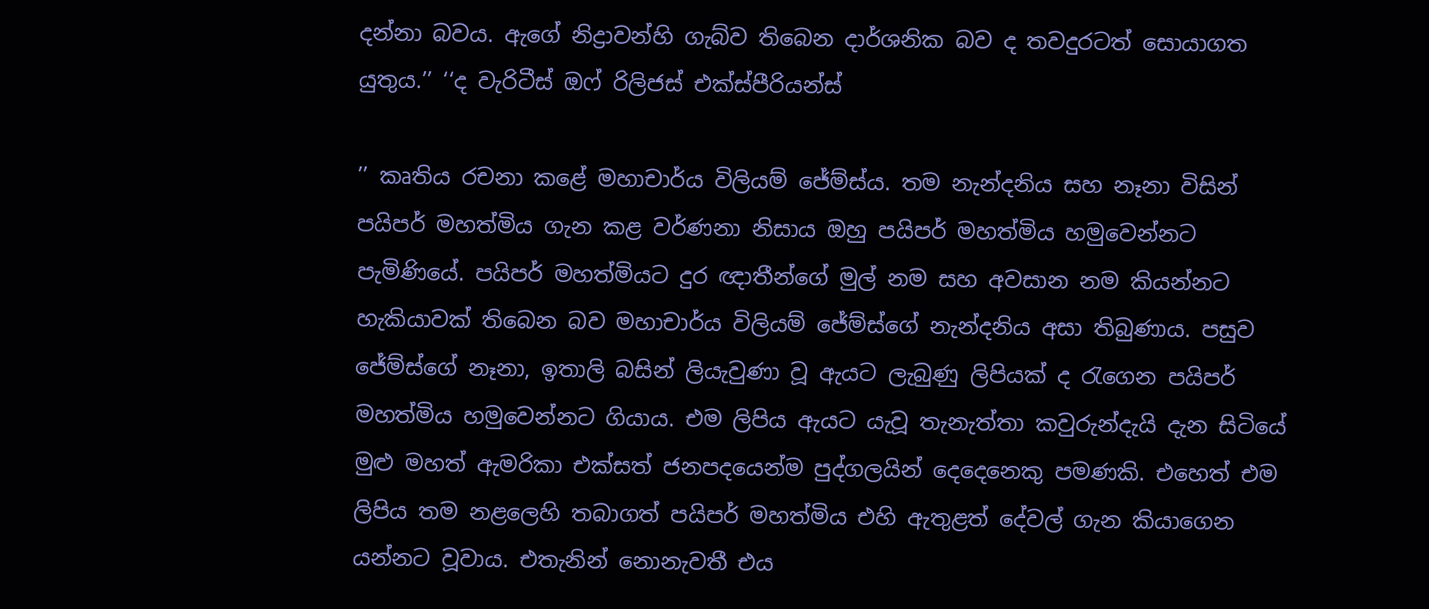දන්නා බවය. ඇගේ නිද්‍රාවන්හි ගැබ්ව තිබෙන දාර්ශනික බව ද තවදුරටත් සොයාගත යුතුය.’’ ‘‘ද වැරිටීස් ඔෆ් රිලිජස් එක්ස්පීරියන්ස්

’’ කෘතිය රචනා කළේ මහාචාර්ය විලියම් ජේම්ස්ය. තම නැන්දනිය සහ නෑනා විසින් පයිපර් මහත්මිය ගැන කළ වර්ණනා නිසාය ඔහු පයිපර් මහත්මිය හමුවෙන්නට පැමිණියේ. පයිපර් මහත්මියට දුර ඥාතීන්ගේ මුල් නම සහ අවසාන නම කියන්නට හැකියාවක් තිබෙන බව මහාචාර්ය විලියම් ජේම්ස්ගේ නැන්දනිය අසා තිබුණාය. පසුව ජේම්ස්ගේ නෑනා, ඉතාලි බසින් ලියැවුණා වූ ඇයට ලැබුණු ලිපියක් ද රැගෙන පයිපර් මහත්මිය හමුවෙන්නට ගියාය. එම ලිපිය ඇයට යැවූ තැනැත්තා කවුරුන්දැයි දැන සිටියේ මුළු මහත් ඇමරිකා එක්සත් ජනපදයෙන්ම පුද්ගලයින් දෙදෙනෙකු පමණකි. එහෙත් එම ලිපිය තම නළලෙහි තබාගත් පයිපර් මහත්මිය එහි ඇතුළත් දේවල් ගැන කියාගෙන යන්නට වූවාය. එතැනින් නොනැවතී එය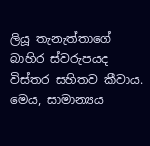ලියූ තැනැත්තාගේ බාහිර ස්වරුපයද විස්තර සහිතව කීවාය. මෙය, සාමාන්‍යය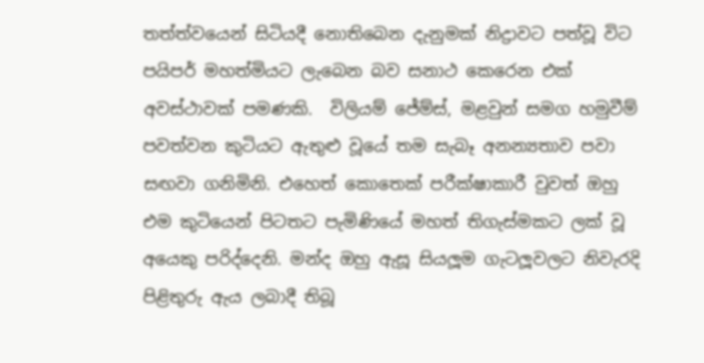තත්ත්වයෙන් සිටියදී නොතිබෙන දැනුමක් නිද්‍රාවට පත්වූ විට පයිපර් මහත්මියට ලැබෙන බව සනාථ කෙරෙන එක් අවස්ථාවක් පමණකි.  විලියම් ජේම්ස්, මළවුන් සමග හමුවීම් පවත්වන කුටියට ඇතුළු වූයේ තම සැබෑ අනන්‍යතාව පවා සඟවා ගනිමිනි. එහෙත් කොතෙක් පරීක්ෂාකාරී වුවත් ඔහු එම කුටියෙන් පිටතට පැමිණියේ මහත් තිගැස්මකට ලක් වූ අයෙකු පරිද්දෙනි. මන්ද ඔහු ඇසූ සියලූම ගැටලූවලට නිවැරදි පිළිතුරු ඇය ලබාදී තිබූ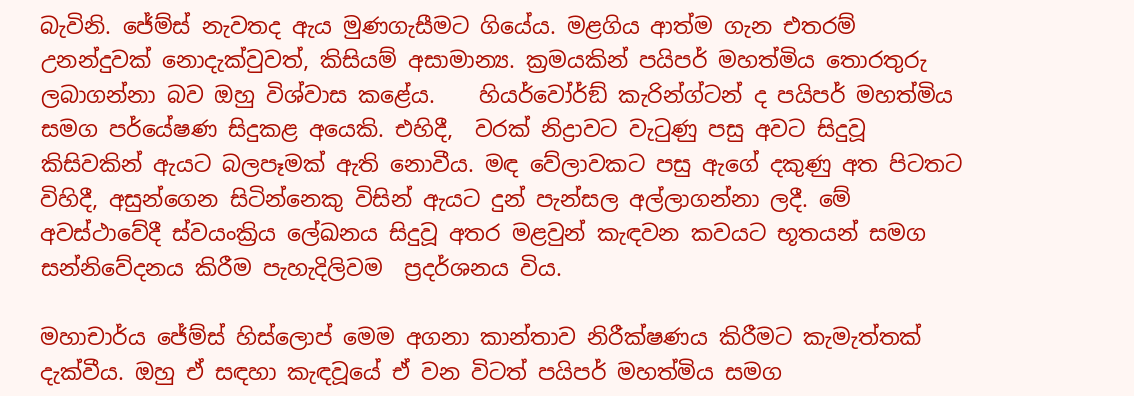බැවිනි. ජේම්ස් නැවතද ඇය මුණගැසීමට ගියේය. මළගිය ආත්ම ගැන එතරම් උනන්දුවක් නොදැක්වුවත්, කිසියම් අසාමාන්‍ය. ක්‍රමයකින් පයිපර් මහත්මිය තොරතුරු ලබාගන්නා බව ඔහු විශ්වාස කළේය.    හියර්වෝර්ඞ් කැරින්ග්ටන් ද පයිපර් මහත්මිය සමග පර්යේෂණ සිදුකළ අයෙකි. එහිදී,  වරක් නිද්‍රාවට වැටුණු පසු අවට සිදුවූ කිසිවකින් ඇයට බලපෑමක් ඇති නොවීය. මඳ වේලාවකට පසු ඇගේ දකුණු අත පිටතට විහිදී, අසුන්ගෙන සිටින්නෙකු විසින් ඇයට දුන් පැන්සල අල්ලාගන්නා ලදී. මේ අවස්ථාවේදී ස්වයංක්‍රිය ලේඛනය සිදුවූ අතර මළවුන් කැඳවන කවයට භූතයන් සමග සන්නිවේදනය කිරීම පැහැදිලිවම  ප්‍රදර්ශනය විය.

මහාචාර්ය ජේම්ස් හිස්ලොප් මෙම අගනා කාන්තාව නිරීක්ෂණය කිරීමට කැමැත්තක් දැක්වීය. ඔහු ඒ සඳහා කැඳවූයේ ඒ වන විටත් පයිපර් මහත්මිය සමග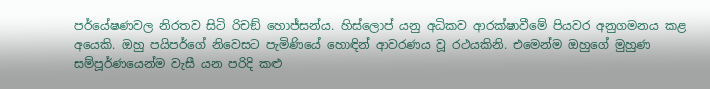පර්යේෂණවල නිරතව සිටි රිචඞ් හොජ්සන්ය. හිස්ලොප් යනු අධිකව ආරක්ෂාවීමේ පියවර අනුගමනය කළ අයෙකි. ඔහු පයිපර්ගේ නිවෙසට පැමිණියේ හොඳින් ආවරණය වූ රථයකිනි. එමෙන්ම ඔහුගේ මුහුණ සම්පූර්ණයෙන්ම වැසී යන පරිදි කළු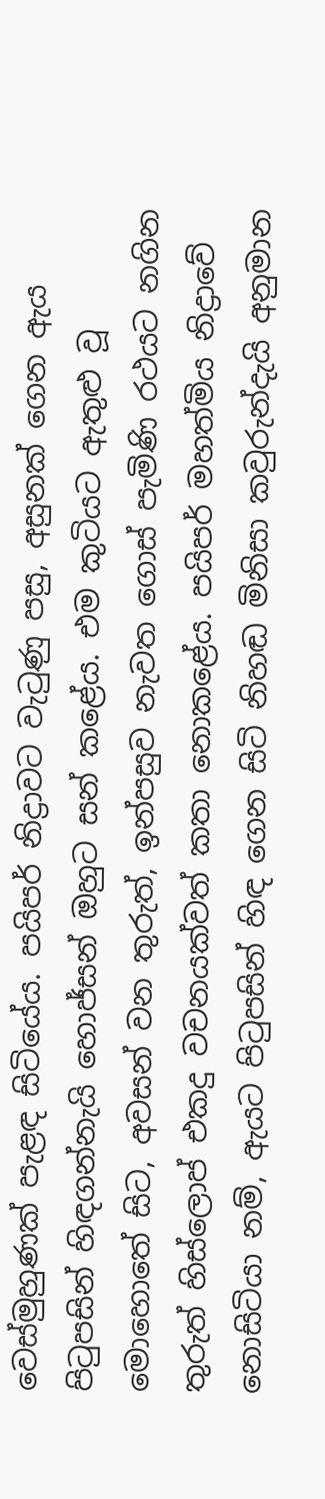වෙස්මුහුණක් පැළඳ සිටියේය. පයිපර් නිද්‍රාවට වැටුණු පසු, අසුනක් ගෙන ඇය පිටුපසින් හිඳගන්නැයි හොජ්සන් ඔහුට සන් කළේය. එම කුටියට ඇතුළු වූ මොහොතේ සිට, අවසන් වන තුරුත්, ඉන්පසුව නැවත ගොස් පැමිණි රථයට නගින තුරුත් හිස්ලොප් එකදු වචනයක්වත් කතා නොකළේය. පයිපර් මහත්මිය නිද්‍රාවේ නොසිටියා නම්, ඇයට පිටුපසින් හිඳ ගෙන සිටි නිහඬ මිනිසා කවුරුන්දැයි අනුමාන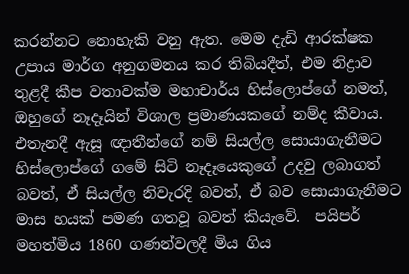කරන්නට නොහැකි වනු ඇත. මෙම දැඩි ආරක්ෂක උපාය මාර්ග අනුගමනය කර තිබියදීත්, එම නිද්‍රාව තුළදී කීප වතාවක්ම මහාචාර්ය හිස්ලොප්ගේ නමත්, ඔහුගේ නෑදෑයින් විශාල ප්‍රමාණයකගේ නම්ද කීවාය. එතැනදී ඇසූ ඥාතීන්ගේ නම් සියල්ල සොයාගැනීමට හිස්ලොප්ගේ ගමේ සිටි නෑදෑයෙකුගේ උදවු ලබාගත් බවත්, ඒ සියල්ල නිවැරදි බවත්, ඒ බව සොයාගැනීමට මාස හයක් පමණ ගතවූ බවත් කියැවේ.  පයිපර් මහත්මිය 1860 ගණන්වලදී මිය ගිය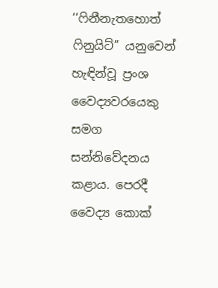‘‘ෆිනීනැතහොත් ෆිනුයිට්’’ යනුවෙන් හැඳින්වූ ප්‍රංශ වෛද්‍යවරයෙකු සමග සන්නිවේදනය කළාය. පෙරදී වෛද්‍ය කොක්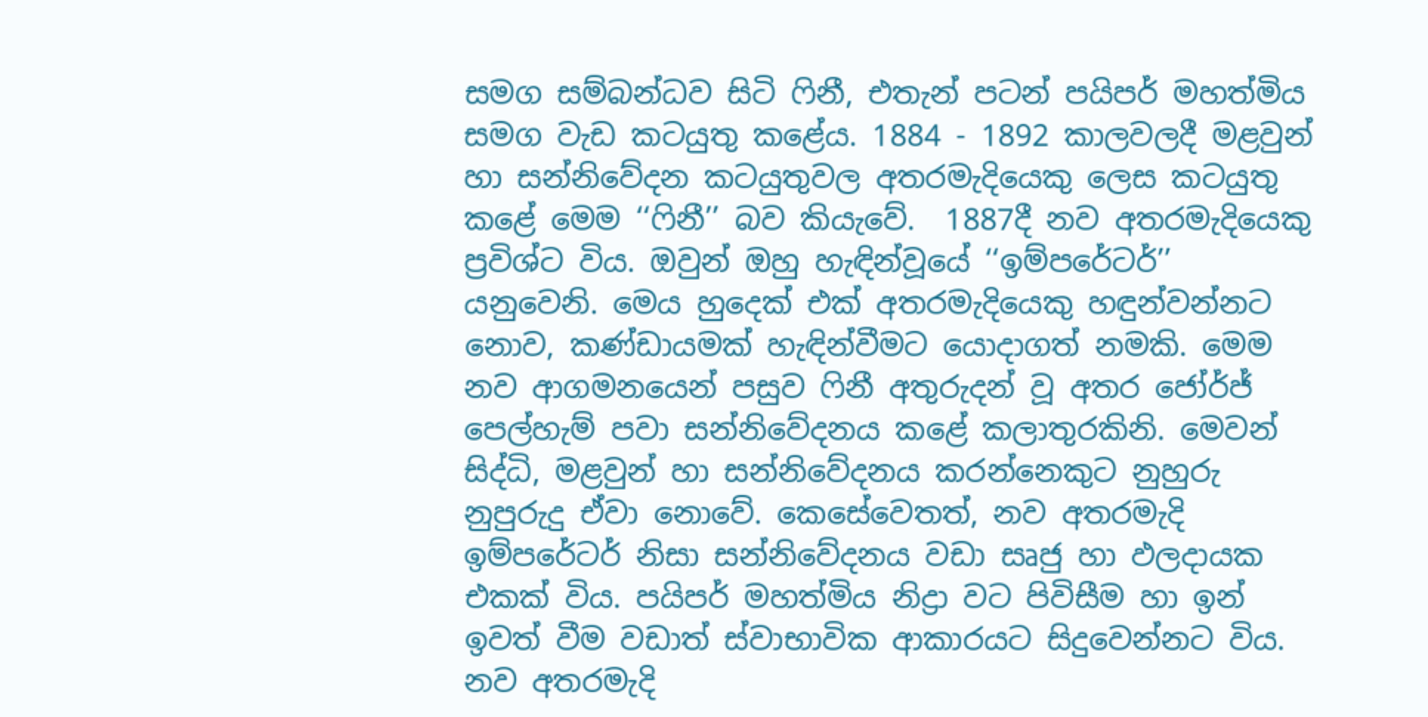සමග සම්බන්ධව සිටි ෆිනී, එතැන් පටන් පයිපර් මහත්මිය සමග වැඩ කටයුතු කළේය. 1884 - 1892 කාලවලදී මළවුන් හා සන්නිවේදන කටයුතුවල අතරමැදියෙකු ලෙස කටයුතු කළේ මෙම ‘‘ෆිනී’’ බව කියැවේ.  1887දී නව අතරමැදියෙකු ප්‍රවිශ්ට විය. ඔවුන් ඔහු හැඳින්වූයේ ‘‘ඉම්පරේටර්’’ යනුවෙනි. මෙය හුදෙක් එක් අතරමැදියෙකු හඳුන්වන්නට නොව, කණ්ඩායමක් හැඳින්වීමට යොදාගත් නමකි. මෙම නව ආගමනයෙන් පසුව ෆිනී අතුරුදන් වූ අතර ජෝර්ජ් පෙල්හැම් පවා සන්නිවේදනය කළේ කලාතුරකිනි. මෙවන් සිද්ධි, මළවුන් හා සන්නිවේදනය කරන්නෙකුට නුහුරු නුපුරුදු ඒවා නොවේ. කෙසේවෙතත්, නව අතරමැදි ඉම්පරේටර් නිසා සන්නිවේදනය වඩා සෘජු හා ඵලදායක එකක් විය. පයිපර් මහත්මිය නිද්‍රා වට පිවිසීම හා ඉන් ඉවත් වීම වඩාත් ස්වාභාවික ආකාරයට සිදුවෙන්නට විය. නව අතරමැදි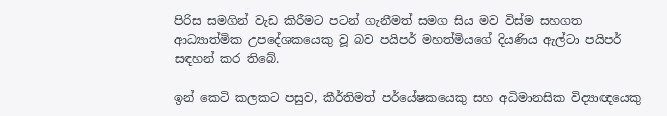පිරිස සමගින් වැඩ කිරීමට පටන් ගැනීමත් සමග සිය මව විස්ම සහගත ආධ්‍යාත්මික උපදේශකයෙකු වූ බව පයිපර් මහත්මියගේ දියණිය ඇල්ටා පයිපර් සඳහන් කර තිබේ.

ඉන් කෙටි කලකට පසුව, කීර්තිමත් පර්යේෂකයෙකු සහ අධිමානසික විද්‍යාඥයෙකු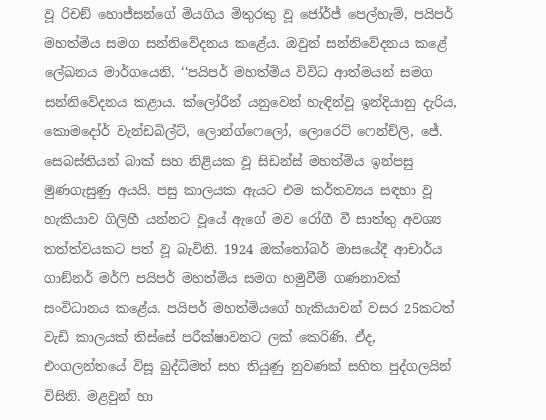වූ රිචඞ් හොජ්සන්ගේ මියගිය මිතුරකු වූ ජෝර්ජ් පෙල්හැම්, පයිපර් මහත්මිය සමග සන්නිවේදනය කළේය. ඔවුන් සන්නිවේදනය කළේ ලේඛනය මාර්ගයෙනි. ‘‘පයිපර් මහත්මිය විවිධ ආත්මයන් සමග සන්නිවේදනය කළාය. ක්ලෝරීන් යනුවෙන් හැඳින්වූ ඉන්දියානු දැරිය, කොමදෝර් වැන්ඩබිල්ට්, ලොන්ග්ෆෙලෝ, ලොරෙට් ෆෙන්ච්ලි, ජේ. සෙබස්තියන් බාක් සහ නිළියක වූ සිඩන්ස් මහත්මිය ඉන්පසු මුණගැසුණු අයයි. පසු කාලයක ඇයට එම කර්තව්‍යය සඳහා වූ හැකියාව ගිලිහී යන්නට වූයේ ඇගේ මව රෝගී වී සාත්තු අවශ්‍ය තත්ත්වයකට පත් වූ බැවිනි. 1924 ඔක්තෝබර් මාසයේදී ආචාර්ය ගාඞ්නර් මර්ෆි පයිපර් මහත්මිය සමග හමුවීම් ගණනාවක් සංවිධානය කළේය. පයිපර් මහත්මියගේ හැකියාවන් වසර 25කටත් වැඩි කාලයක් තිස්සේ පරීක්ෂාවනට ලක් කෙරිණි. ඒද, එංගලන්තයේ විසූ බුද්ධිමත් සහ තියුණු නුවණක් සහිත පුද්ගලයින් විසිනි. මළවුන් හා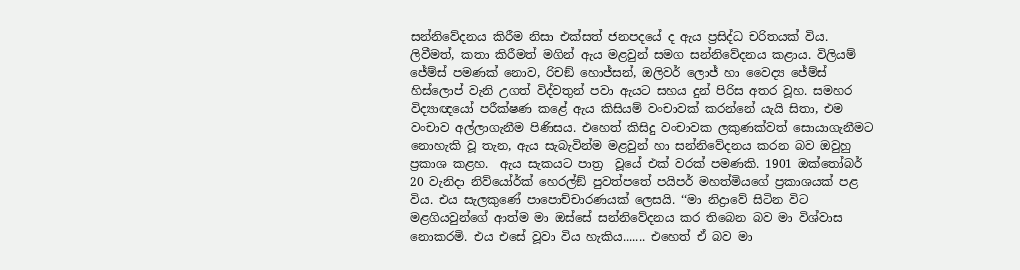සන්නිවේදනය කිරීම නිසා එක්සත් ජනපදයේ ද ඇය ප්‍රසිද්ධ චරිතයක් විය. ලිවීමත්, කතා කිරීමත් මගින් ඇය මළවුන් සමග සන්නිවේදනය කළාය. විලියම් ජේම්ස් පමණක් නොව, රිචඞ් හොජ්සන්, ඔලිවර් ලොජ් හා වෛද්‍ය ජේම්ස් හිස්ලොප් වැනි උගත් විද්වතුන් පවා ඇයට සහය දුන් පිරිස අතර වූහ. සමහර විද්‍යාඥයෝ පරීක්ෂණ කළේ ඇය කිසියම් වංචාවක් කරන්නේ යැයි සිතා, එම වංචාව අල්ලාගැනීම පිණිසය. එහෙත් කිසිදු වංචාවක ලකුණක්වත් සොයාගැනීමට නොහැකි වූ තැන, ඇය සැබැවින්ම මළවුන් හා සන්නිවේදනය කරන බව ඔවුහු ප්‍රකාශ කළහ.  ඇය සැකයට පාත්‍ර  වූයේ එක් වරක් පමණකි. 1901 ඔක්තෝබර් 20 වැනිදා නිව්යෝර්ක් හෙරල්ඞ් පුවත්පතේ පයිපර් මහත්මියගේ ප්‍රකාශයක් පළ විය. එය සැලකුණේ පාපොච්චාරණයක් ලෙසයි. ‘‘මා නිද්‍රාවේ සිටින විට මළගියවුන්ගේ ආත්ම මා ඔස්සේ සන්නිවේදනය කර තිබෙන බව මා විශ්වාස නොකරමි. එය එසේ වූවා විය හැකිය....... එහෙත් ඒ බව මා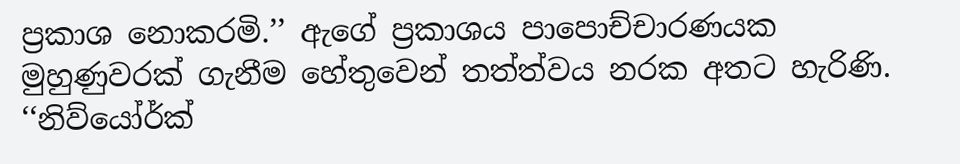ප්‍රකාශ නොකරමි.’’ ඇගේ ප්‍රකාශය පාපොච්චාරණයක මුහුණුවරක් ගැනීම හේතුවෙන් තත්ත්වය නරක අතට හැරිණි. ‘‘නිව්යෝර්ක්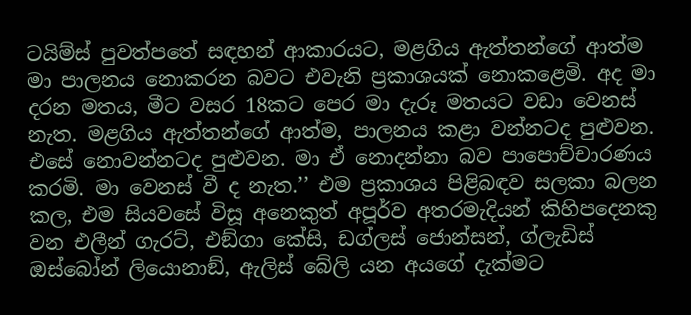ටයිම්ස් පුවත්පතේ සඳහන් ආකාරයට, මළගිය ඇත්තන්ගේ ආත්ම මා පාලනය නොකරන බවට එවැනි ප්‍රකාශයක් නොකළෙමි. අද මා දරන මතය, මීට වසර 18කට පෙර මා දැරූ මතයට වඩා වෙනස් නැත. මළගිය ඇත්තන්ගේ ආත්ම, පාලනය කළා වන්නටද පුළුවන. එසේ නොවන්නටද පුළුවන. මා ඒ නොදන්නා බව පාපොච්චාරණය කරමි. මා වෙනස් වී ද නැත.’’ එම ප්‍රකාශය පිළිබඳව සලකා බලන කල, එම සියවසේ විසූ අනෙකුත් අපූර්ව අතරමැදියන් කිහිපදෙනකු වන එලීන් ගැරට්, එඞ්ගා කේසි, ඩග්ලස් ජොන්සන්, ග්ලැඩිස් ඔස්බෝන් ලියොනාඞ්, ඇලිස් බේලි යන අයගේ දැක්මට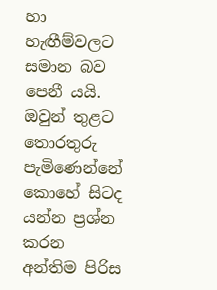හා හැඟීම්වලට සමාන බව පෙනී යයි. ඔවුන් තුළට තොරතුරු පැමිණෙන්නේ කොහේ සිටද යන්න ප්‍රශ්න කරන අන්තිම පිරිස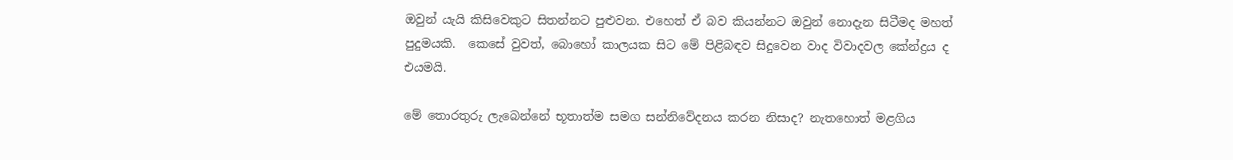ඔවුන් යැයි කිසිවෙකුට සිතන්නට පුළුවන. එහෙත් ඒ බව කියන්නට ඔවුන් නොදැන සිටීමද මහත් පුදුමයකි.  කෙසේ වුවත්, බොහෝ කාලයක සිට මේ පිළිබඳව සිදුවෙන වාද විවාදවල කේන්ද්‍රය ද එයමයි.

මේ තොරතුරු ලැබෙන්නේ භූතාත්ම සමග සන්නිවේදනය කරන නිසාද? නැතහොත් මළගිය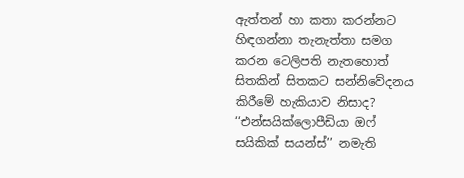ඇත්තන් හා කතා කරන්නට හිඳගන්නා තැනැත්තා සමග කරන ටෙලිපති නැතහොත් සිතකින් සිතකට සන්නිවේදනය කිරීමේ හැකියාව නිසාද?  ‘‘එන්සයික්ලොපීඩියා ඔෆ් සයිකික් සයන්ස්’’ නමැති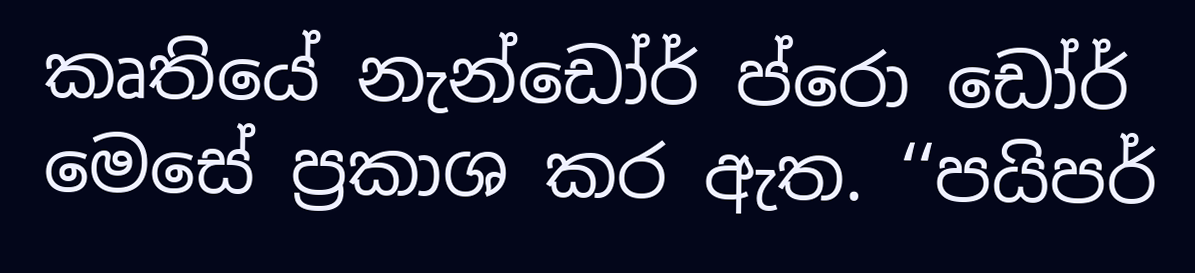කෘතියේ නැන්ඩෝර් ප්රො ඩෝර් මෙසේ ප්‍රකාශ කර ඇත. ‘‘පයිපර්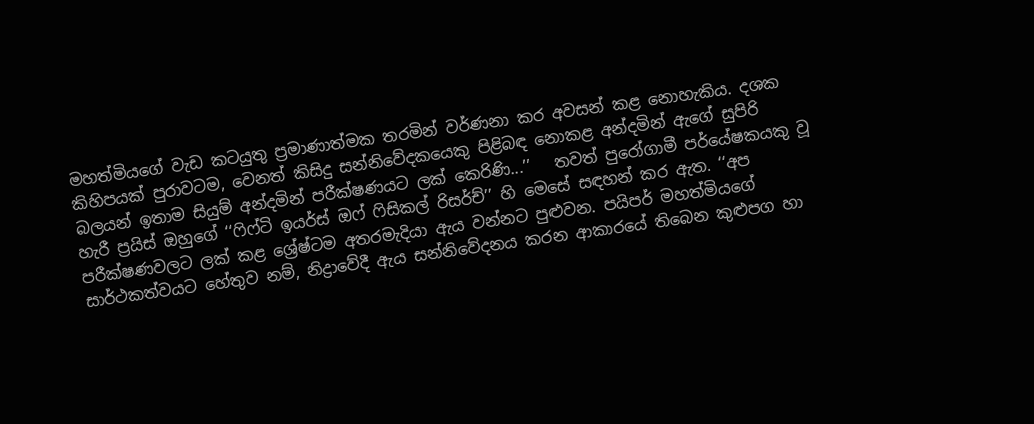මහත්මියගේ වැඩ කටයුතු ප්‍රමාණාත්මක තරමින් වර්ණනා කර අවසන් කළ නොහැකිය. දශක කිහිපයක් පුරාවටම, වෙනත් කිසිදු සන්නිවේදකයෙකු පිළිබඳ නොකළ අන්දමින් ඇගේ සුපිරි බලයන් ඉතාම සියුම් අන්දමින් පරීක්ෂණයට ලක් කෙරිණි...’’   තවත් පුරෝගාමී පර්යේෂකයකු වූ හැරී ප්‍රයිස් ඔහුගේ ‘‘ෆිෆ්ටි ඉයර්ස් ඔෆ් ෆිසිකල් රිසර්ච්’’ හි මෙසේ සඳහන් කර ඇත. ‘‘අප පරීක්ෂණවලට ලක් කළ ශ්‍රේෂ්ටම අතරමැදියා ඇය වන්නට පුළුවන. පයිපර් මහත්මියගේ සාර්ථකත්වයට හේතුව නම්, නිද්‍රාවේදී ඇය සන්නිවේදනය කරන ආකාරයේ තිබෙන කුළුපග හා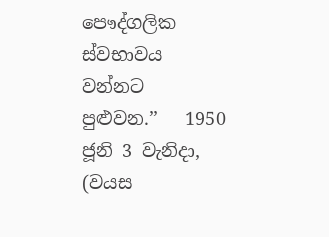පෞද්ගලික ස්වභාවය වන්නට පුළුවන.’’   1950 ජූනි 3 වැනිදා, (වයස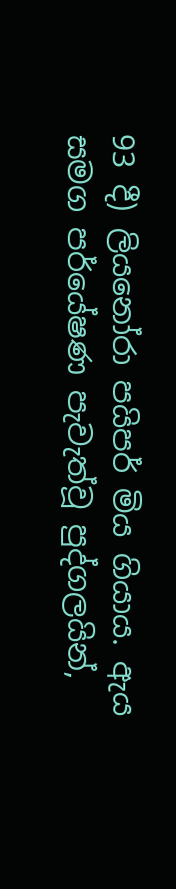93 දී) ලියනෝරා පයිපර් මිය ගියාය. ඇය සමග පර්යේෂණ පැවැත්වූ පුද්ගලයින්,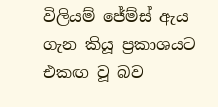විලියම් ජේම්ස් ඇය ගැන කියූ ප්‍රකාශයට එකඟ වූ බව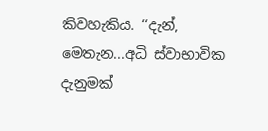කිවහැකිය. ‘‘දැන්, මෙතැන...අධි ස්වාභාවික දැනුමක්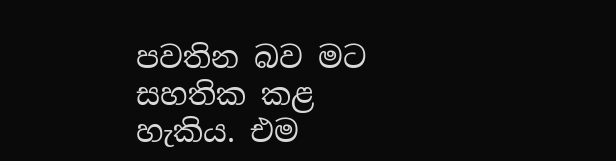පවතින බව මට සහතික කළ හැකිය. එම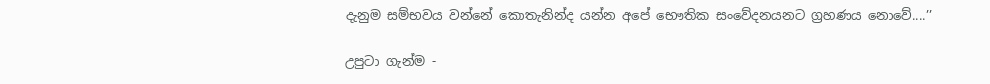දැනුම සම්භවය වන්නේ කොතැනින්ද යන්න අපේ භෞතික සංවේදනයනට ග්‍රහණය නොවේ....’’

උපුටා ගැන්ම -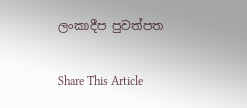ලංකාදීප පුවත්පත

Share This Article